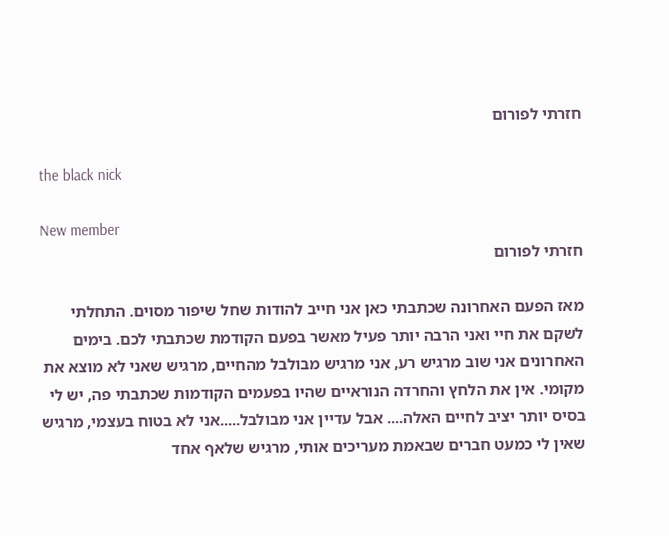חזרתי לפורום

the black nick

New member
חזרתי לפורום

מאז הפעם האחרונה שכתבתי כאן אני חייב להודות שחל שיפור מסוים. התחלתי לשקם את חיי ואני הרבה יותר פעיל מאשר בפעם הקודמת שכתבתי לכם. בימים האחרונים אני שוב מרגיש רע, אני מרגיש מבולבל מהחיים, מרגיש שאני לא מוצא את מקומי. אין את הלחץ והחרדה הנוראיים שהיו בפעמים הקודמות שכתבתי פה, יש לי בסיס יותר יציב לחיים האלה.... אבל עדיין אני מבולבל.....אני לא בטוח בעצמי, מרגיש שאין לי כמעט חברים שבאמת מעריכים אותי, מרגיש שלאף אחד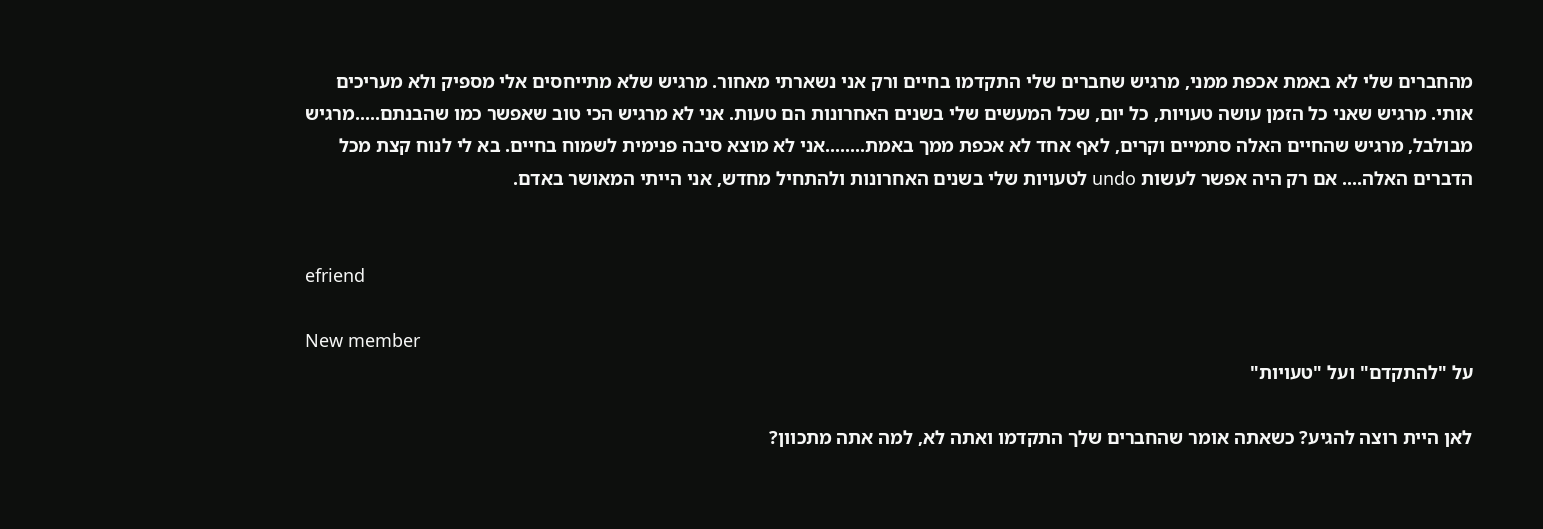מהחברים שלי לא באמת אכפת ממני, מרגיש שחברים שלי התקדמו בחיים ורק אני נשארתי מאחור. מרגיש שלא מתייחסים אלי מספיק ולא מעריכים אותי. מרגיש שאני כל הזמן עושה טעויות, כל יום, שכל המעשים שלי בשנים האחרונות הם טעות. אני לא מרגיש הכי טוב שאפשר כמו שהבנתם.....מרגיש מבולבל, מרגיש שהחיים האלה סתמיים וקרים, לאף אחד לא אכפת ממך באמת........אני לא מוצא סיבה פנימית לשמוח בחיים. בא לי לנוח קצת מכל הדברים האלה.... אם רק היה אפשר לעשות undo לטעויות שלי בשנים האחרונות ולהתחיל מחדש, אני הייתי המאושר באדם.


efriend

New member
על "להתקדם" ועל "טעויות"

לאן היית רוצה להגיע? כשאתה אומר שהחברים שלך התקדמו ואתה לא, למה אתה מתכוון?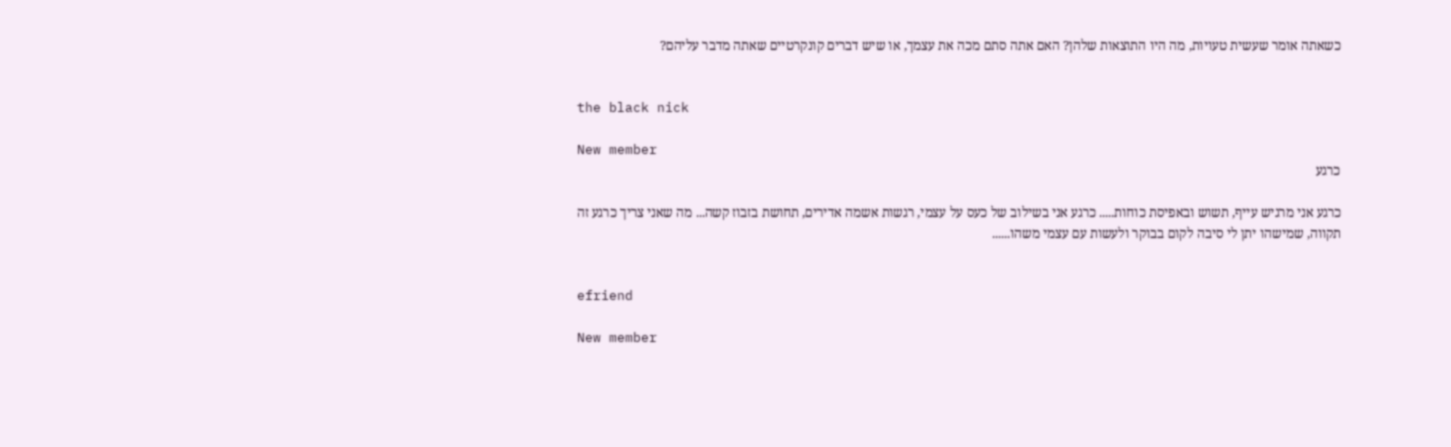כשאתה אומר שעשית טעויות, מה היו התוצאות שלהן? האם אתה סתם מכה את עצמך, או שיש דברים קונקרטיים שאתה מדבר עליהם?


the black nick

New member
כרגע

כרגע אני מרגיש עייף, תשוש ובאפיסת כוחות..... כרגע אני בשילוב של כעס על עצמי, רגשות אשמה אדירים, תחושת בזבוז קשה... מה שאני צריך כרגע זה תקווה, שמישהו יתן לי סיבה לקום בבוקר ולעשות עם עצמי משהו......


efriend

New member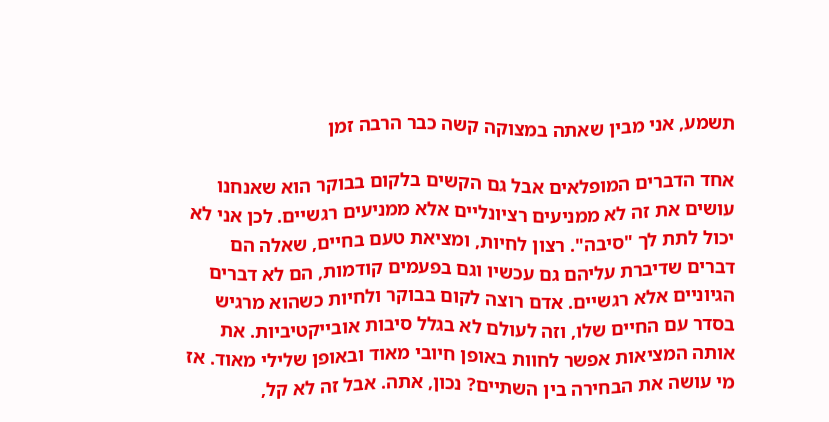תשמע, אני מבין שאתה במצוקה קשה כבר הרבה זמן

אחד הדברים המופלאים אבל גם הקשים בלקום בבוקר הוא שאנחנו עושים את זה לא ממניעים רציונליים אלא ממניעים רגשיים. לכן אני לא יכול לתת לך "סיבה". רצון לחיות, ומציאת טעם בחיים, שאלה הם דברים שדיברת עליהם גם עכשיו וגם בפעמים קודמות, הם לא דברים הגיוניים אלא רגשיים. אדם רוצה לקום בבוקר ולחיות כשהוא מרגיש בסדר עם החיים שלו, וזה לעולם לא בגלל סיבות אובייקטיביות. את אותה המציאות אפשר לחוות באופן חיובי מאוד ובאופן שלילי מאוד. אז מי עושה את הבחירה בין השתיים? נכון, אתה. אבל זה לא קל,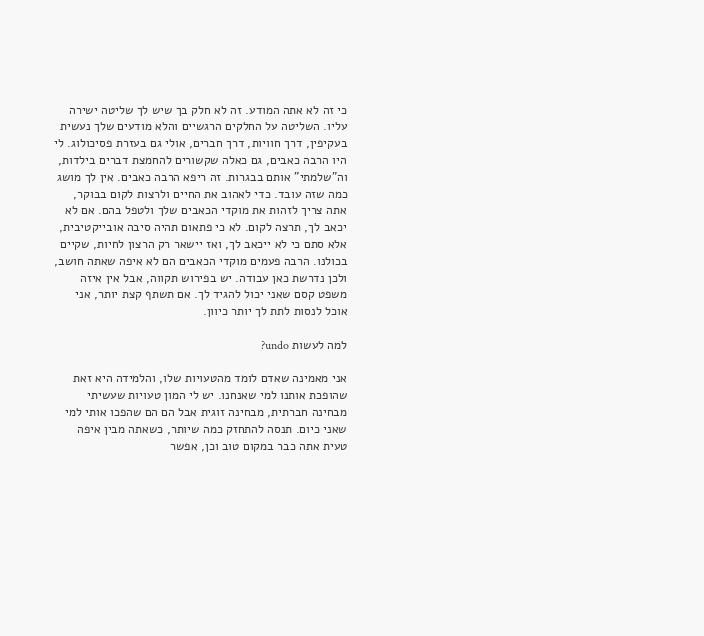כי זה לא אתה המודע. זה לא חלק בך שיש לך שליטה ישירה עליו. השליטה על החלקים הרגשיים והלא מודעים שלך נעשית בעקיפין, דרך חוויות, דרך חברים, אולי גם בעזרת פסיכולוג. לי היו הרבה כאבים, גם כאלה שקשורים להחמצת דברים בילדות, וה"שלמתי" אותם בבגרות. זה ריפא הרבה כאבים. אין לך מושג כמה שזה עובד. כדי לאהוב את החיים ולרצות לקום בבוקר, אתה צריך לזהות את מוקדי הכאבים שלך ולטפל בהם. אם לא יכאב לך, תרצה לקום. לא כי פתאום תהיה סיבה אובייקטיבית, אלא סתם כי לא ייכאב לך, ואז יישאר רק הרצון לחיות, שקיים בכולנו. הרבה פעמים מוקדי הכאבים הם לא איפה שאתה חושב, ולכן נדרשת כאן עבודה. יש בפירוש תקווה, אבל אין איזה משפט קסם שאני יכול להגיד לך. אם תשתף קצת יותר, אני אוכל לנסות לתת לך יותר כיוון.

למה לעשות undo?

אני מאמינה שאדם לומד מהטעויות שלו, והלמידה היא זאת שהופכת אותנו למי שאנחנו. יש לי המון טעויות שעשיתי מבחינה חברתית, מבחינה זוגית אבל הם הם שהפכו אותי למי שאני כיום. תנסה להתחזק כמה שיותר, כשאתה מבין איפה טעית אתה כבר במקום טוב וכן, אפשר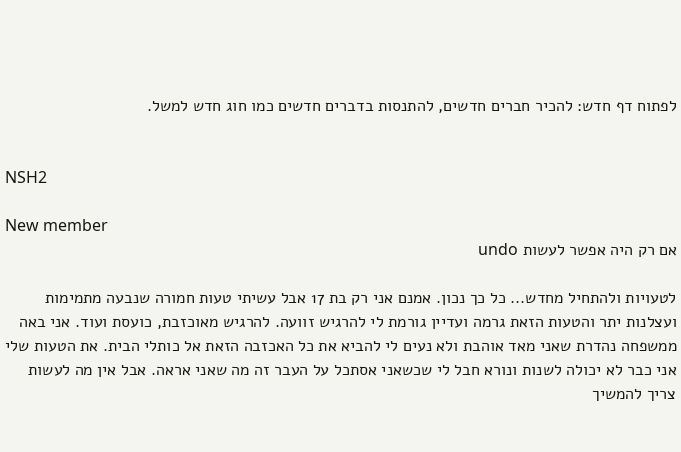לפתוח דף חדש: להכיר חברים חדשים, להתנסות בדברים חדשים כמו חוג חדש למשל.


NSH2

New member
אם רק היה אפשר לעשות undo

לטעויות ולהתחיל מחדש... כל כך נכון. אמנם אני רק בת 17 אבל עשיתי טעות חמורה שנבעה מתמימות ועצלנות יתר והטעות הזאת גרמה ועדיין גורמת לי להרגיש זוועה. להרגיש מאוכזבת, כועסת ועוד. אני באה ממשפחה נהדרת שאני מאד אוהבת ולא נעים לי להביא את כל האכזבה הזאת אל כותלי הבית. את הטעות שלי אני כבר לא יכולה לשנות ונורא חבל לי שכשאני אסתכל על העבר זה מה שאני אראה. אבל אין מה לעשות צריך להמשיך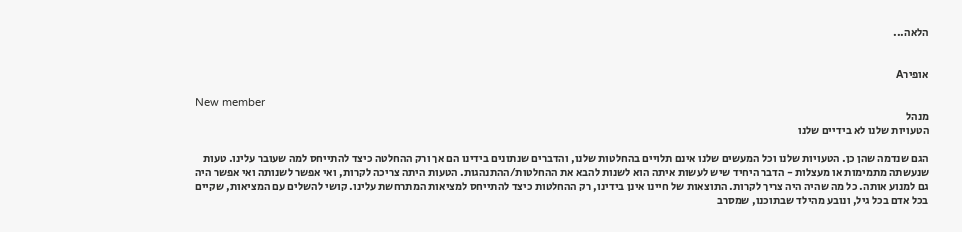הלאה...


אופירA

New member
מנהל
הטעויות שלנו לא בידיים שלנו

הגם שנדמה שהן כן. הטעויות שלנו וכל המעשים שלנו אינם תלויים בהחלטות שלנו, והדברים שנתונים בידינו הם אך ורק ההחלטה כיצד להתייחס למה שעובר עלינו. טעות שנעשתה מתמימות או מעצלות - הדבר היחיד שיש לעשות איתה הוא לשנות להבא את ההחלטות/ההתנהגות. הטעות היתה צריכה לקרות, ואי אפשר לשנותה ואי אפשר היה גם למנוע אותה. כל מה שהיה היה צריך לקרות. התוצאות של חיינו אינן בידינו, רק ההחלטות כיצד להתייחס למציאות המתרחשת עלינו. קושי להשלים עם המציאות, שקיים בכל אדם בכל גיל, ונובע מהילד שבתוכנו, שמסרב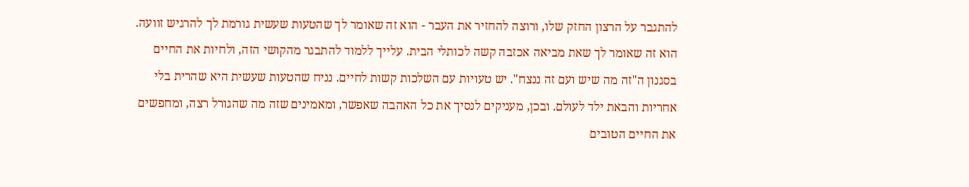להתגבר על הרצון החזק שלו, ורוצה להחזיר את העבר - הוא זה שאומר לך שהטעות שעשית גורמת לך להרגיש זוועה. הוא זה שאומר לך שאת מביאה אכזבה קשה לכותלי הבית. עלייך ללמוד להתבגר מהקושי הזה, ולחיות את החיים בסגנון ה"זה מה שיש ועם זה ננצח". יש טעויות עם השלכות קשות לחיים. נניח שהטעות שעשית היא שהרית בלי אחריות והבאת ילד לעולם. ובכן, מעניקים לנסיך את כל האהבה שאפשר, ומאמינים שזה מה שהגורל רצה, ומחפשים את החיים הטובים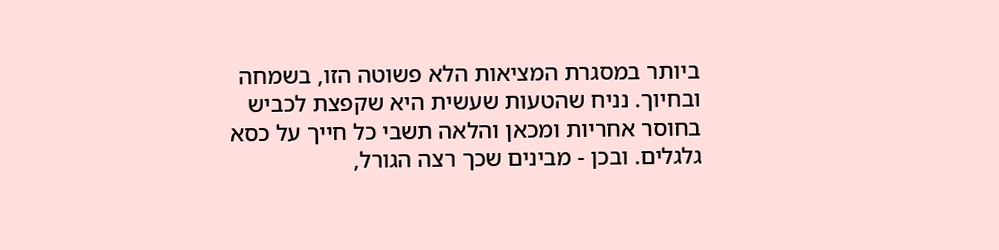ביותר במסגרת המציאות הלא פשוטה הזו, בשמחה ובחיוך. נניח שהטעות שעשית היא שקפצת לכביש בחוסר אחריות ומכאן והלאה תשבי כל חייך על כסא גלגלים. ובכן - מבינים שכך רצה הגורל,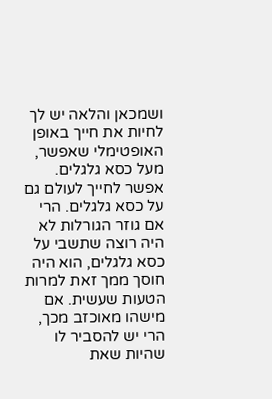ושמכאן והלאה יש לך לחיות את חייך באופן האופטימלי שאפשר, מעל כסא גלגלים. אפשר לחייך לעולם גם על כסא גלגלים. הרי אם גוזר הגורלות לא היה רוצה שתשבי על כסא גלגלים, הוא היה חוסך ממך זאת למרות הטעות שעשית. אם מישהו מאוכזב מכך, הרי יש להסביר לו שהיות שאת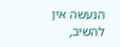הנעשה אין להשיב,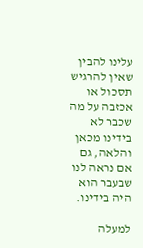עלינו להבין שאין להרגיש תסכול או אכזבה על מה שכבר לא בידינו מכאן והלאה, גם אם נראה לנו שבעבר הוא היה בידינו.

למעלה